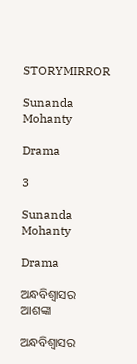STORYMIRROR

Sunanda Mohanty

Drama

3

Sunanda Mohanty

Drama

ଅନ୍ଧବିଶ୍ବାସର ଆଶଙ୍କା

ଅନ୍ଧବିଶ୍ବାସର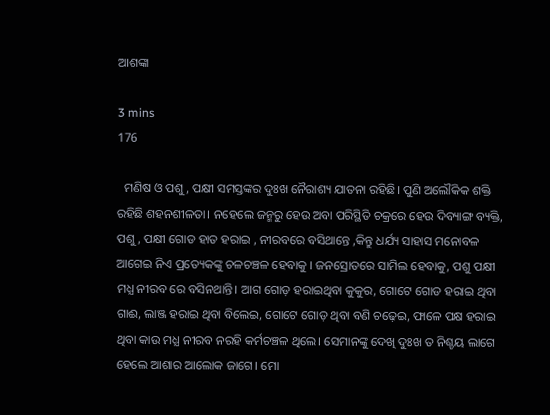ଆଶଙ୍କା

3 mins
176

  ମଣିଷ ଓ ପଶୁ, ପକ୍ଷୀ ସମସ୍ତଙ୍କର ଦୁଃଖ ନୈରାଶ୍ୟ ଯାତନା ରହିଛି। ପୁଣି ଅଲୌକିକ ଶକ୍ତି ରହିଛି ଶହନଶୀଳତା। ନହେଲେ ଜନ୍ମରୁ ହେଉ ଅବା ପରିସ୍ଥିତି ଚକ୍ରରେ ହେଉ ଦିବ୍ୟାଙ୍ଗ ବ୍ୟକ୍ତି, ପଶୁ, ପକ୍ଷୀ ଗୋଡ ହାତ ହରାଇ , ନୀରବରେ ବସିଥାନ୍ତେ ,କିନ୍ତୁ ଧର୍ଯ୍ୟ ସାହାସ ମନୋବଳ ଆଗେଇ ନିଏ ପ୍ରତ୍ୟେକଙ୍କୁ ଚଳଚଞ୍ଚଳ ହେବାକୁ । ଜନସ୍ରୋତରେ ସାମିଲ ହେବାକୁ, ପଶୁ ପକ୍ଷୀ ମଧ୍ଯ ନୀରବ ରେ ବସିନଥାନ୍ତି। ଆଗ ଗୋଡ଼ ହରାଇଥିବା କୁକୁର, ଗୋଟେ ଗୋଡ ହରାଇ ଥିବା ଗାଈ, ଲାଞ୍ଜ ହରାଇ ଥିବା ବିଲେଇ, ଗୋଟେ ଗୋଡ଼ ଥିବା ବଣି ଚଢ଼େଇ, ଫାଳେ ପକ୍ଷ ହରାଇ ଥିବା କାଉ ମଧ୍ଯ ନୀରବ ନରହି କର୍ମଚଞ୍ଚଳ ଥିଲେ। ସେମାନଙ୍କୁ ଦେଖି ଦୁଃଖ ତ ନିଶ୍ଚୟ ଲାଗେ ହେଲେ ଆଶାର ଆଲୋକ ଜାଗେ। ମୋ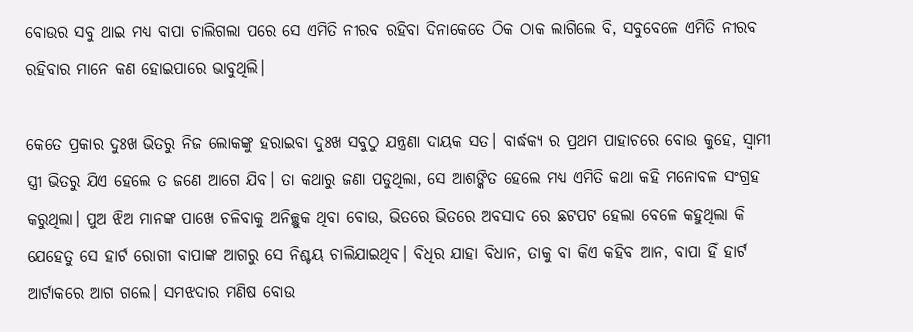ବୋଉର ସବୁ ଥାଇ ମଧ୍ଯ ବାପା ଚାଲିଗଲା ପରେ ସେ ଏମିତି ନୀରବ ରହିବା ଦିନାକେତେ ଠିକ ଠାକ ଲାଗିଲେ ବି, ସବୁବେଳେ ଏମିତି ନୀରବ ରହିବାର ମାନେ କଣ ହୋଇପାରେ ଭାବୁଥିଲି।

କେତେ ପ୍ରକାର ଦୁଃଖ ଭିତରୁ ନିଜ ଲୋକଙ୍କୁ ହରାଇବା ଦୁଃଖ ସବୁଠୁ ଯନ୍ତ୍ରଣା ଦାୟକ ସତ। ବାର୍ଦ୍ଧକ୍ୟ ର ପ୍ରଥମ ପାହାଚରେ ବୋଉ କୁହେ, ସ୍ଵାମୀ ସ୍ତ୍ରୀ ଭିତରୁ ଯିଏ ହେଲେ ତ ଜଣେ ଆଗେ ଯିବ। ତା କଥାରୁ ଜଣା ପଡୁଥିଲା, ସେ ଆଶଙ୍କିତ ହେଲେ ମଧ୍ଯ ଏମିତି କଥା କହି ମନୋବଳ ସଂଗ୍ରହ କରୁଥିଲା। ପୁଅ ଝିଅ ମାନଙ୍କ ପାଖେ ଚଳିବାକୁ ଅନିଚ୍ଛୁକ ଥିବା ବୋଉ, ଭିତରେ ଭିତରେ ଅବସାଦ ରେ ଛଟପଟ ହେଲା ବେଳେ କହୁଥିଲା କି ଯେହେତୁ ସେ ହାର୍ଟ ରୋଗୀ ବାପାଙ୍କ ଆଗରୁ ସେ ନିଶ୍ଚୟ ଚାଲିଯାଇଥିବ। ବିଧିର ଯାହା ବିଧାନ, ତାକୁ ବା କିଏ କହିବ ଆନ, ବାପା ହିଁ ହାର୍ଟ ଆର୍ଟାକରେ ଆଗ ଗଲେ। ସମଝଦାର ମଣିଷ ବୋଉ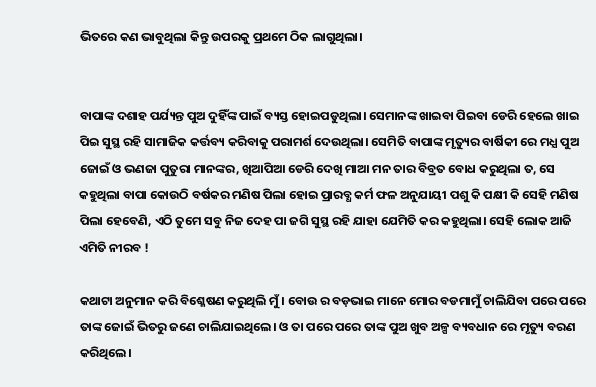ଭିତରେ କଣ ଭାବୁଥିଲା କିନ୍ତୁ ଉପରକୁ ପ୍ରଥମେ ଠିକ ଲାଗୁଥିଲା।


ବାପାଙ୍କ ଦଶାହ ପର୍ଯ୍ୟନ୍ତ ପୁଅ ଦୁହିଁଙ୍କ ପାଇଁ ବ୍ୟସ୍ତ ହୋଇପଡୁଥିଲା। ସେମାନଙ୍କ ଖାଇବା ପିଇବା ଡେରି ହେଲେ ଖାଇ ପିଇ ସୁସ୍ଥ ରହି ସାମାଜିକ କର୍ତ୍ତବ୍ୟ କରିବାକୁ ପରାମର୍ଶ ଦେଉଥିଲା। ସେମିତି ବାପାଙ୍କ ମୃତ୍ୟୁର ବାର୍ଷିକୀ ରେ ମଧ୍ଯ ପୁଅ ଜୋଇଁ ଓ ଭଣଜା ପୁତୁରା ମାନଙ୍କର, ଖିଆପିଆ ଡେରି ଦେଖି ମାଆ ମନ ତାର ବିବ୍ରତ ବୋଧ କରୁଥିଲା ତ, ସେ କହୁଥିଲା ବାପା କୋଉଠି ବର୍ଷକର ମଣିଷ ପିଲା ହୋଇ ପ୍ରାରବ୍ଧ କର୍ମ ଫଳ ଅନୁଯାୟୀ ପଶୁ କି ପକ୍ଷୀ କି ସେହି ମଣିଷ ପିଲା ହେବେଣି, ଏଠି ତୁମେ ସବୁ ନିଜ ଦେହ ପା ଜଗି ସୁସ୍ଥ ରହି ଯାହା ଯେମିତି କର କହୁଥିଲା। ସେହି ଲୋକ ଆଜି ଏମିତି ନୀରବ !

କଥାଟା ଅନୁମାନ କରି ବିଶ୍ଳେଷଣ କରୁଥିଲି ମୁଁ। ବୋଉ ର ବଡ଼ଭାଇ ମାନେ ମୋର ବଡମାମୁଁ ଚାଲିଯିବା ପରେ ପରେ ତାଙ୍କ ଜୋଇଁ ଭିତରୁ ଜଣେ ଚାଲିଯାଇଥିଲେ। ଓ ତା ପରେ ପରେ ତାଙ୍କ ପୁଅ ଖୁବ ଅଳ୍ପ ବ୍ୟବଧାନ ରେ ମୃତ୍ୟୁ ବରଣ କରିଥିଲେ।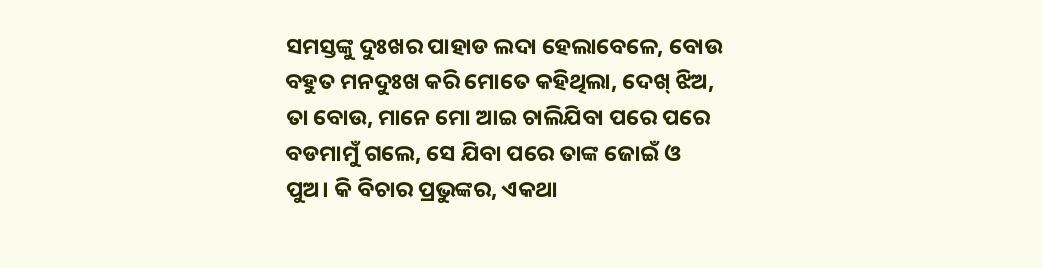ସମସ୍ତଙ୍କୁ ଦୁଃଖର ପାହାଡ ଲଦା ହେଲାବେଳେ, ବୋଉ ବହୁତ ମନଦୁଃଖ କରି ମୋତେ କହିଥିଲା, ଦେଖ୍ ଝିଅ, ତା ବୋଉ, ମାନେ ମୋ ଆଇ ଚାଲିଯିବା ପରେ ପରେ ବଡମାମୁଁ ଗଲେ, ସେ ଯିବା ପରେ ତାଙ୍କ ଜୋଇଁ ଓ ପୁଅ। କି ବିଚାର ପ୍ରଭୁଙ୍କର, ଏକଥା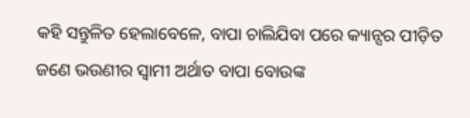କହି ସନ୍ତୁଳିତ ହେଲାବେଳେ, ବାପା ଚାଲିଯିବା ପରେ କ୍ୟାନ୍ସର ପୀଡ଼ିତ ଜଣେ ଭଉଣୀର ସ୍ଵାମୀ ଅର୍ଥାତ ବାପା ବୋଉଙ୍କ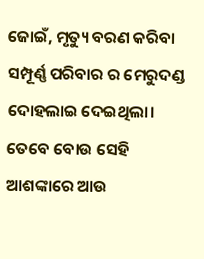ଜୋଇଁ, ମୃତ୍ୟୁ ବରଣ କରିବା ସମ୍ପୂର୍ଣ୍ଣ ପରିବାର ର ମେରୁଦଣ୍ଡ ଦୋହଲାଇ ଦେଇଥିଲା। ତେବେ ବୋଉ ସେହି ଆଶଙ୍କାରେ ଆଉ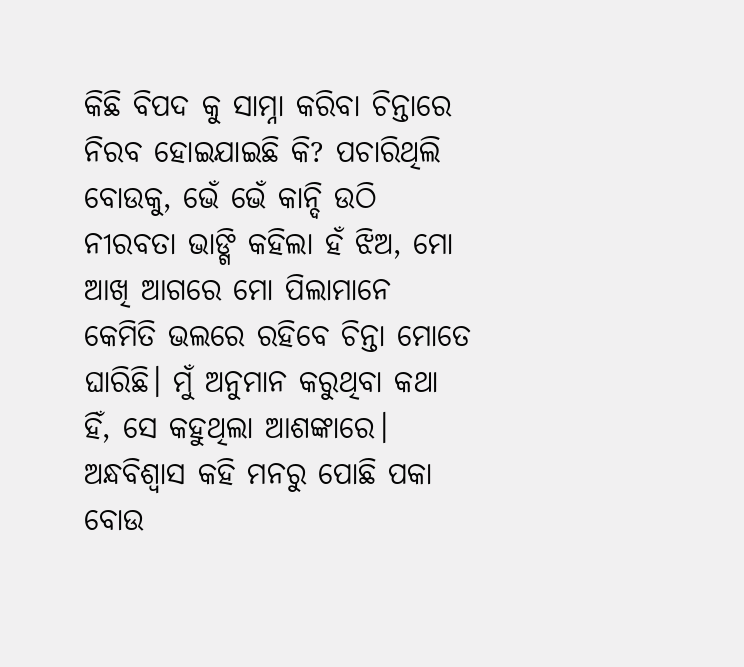କିଛି ବିପଦ କୁ ସାମ୍ନା କରିବା ଚିନ୍ତାରେ ନିରବ ହୋଇଯାଇଛି କି? ପଚାରିଥିଲି ବୋଉକୁ, ଭେଁ ଭେଁ କାନ୍ଦି ଉଠି ନୀରବତା ଭାଙ୍ଗି କହିଲା ହଁ ଝିଅ, ମୋ ଆଖି ଆଗରେ ମୋ ପିଲାମାନେ କେମିତି ଭଲରେ ରହିବେ ଚିନ୍ତା ମୋତେ ଘାରିଛି। ମୁଁ ଅନୁମାନ କରୁଥିବା କଥା ହିଁ, ସେ କହୁଥିଲା ଆଶଙ୍କାରେ। ଅନ୍ଧବିଶ୍ବାସ କହି ମନରୁ ପୋଛି ପକା ବୋଉ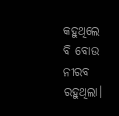କହୁଥିଲେ ବି ବୋଉ ନୀରବ ରହୁଥିଲା।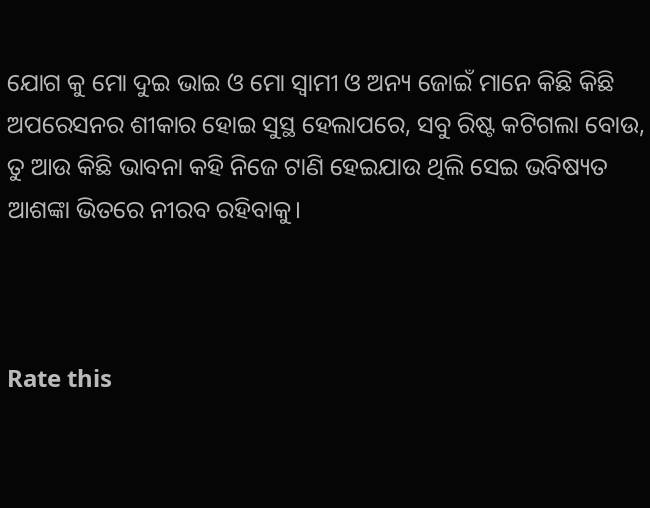ଯୋଗ କୁ ମୋ ଦୁଇ ଭାଇ ଓ ମୋ ସ୍ବାମୀ ଓ ଅନ୍ୟ ଜୋଇଁ ମାନେ କିଛି କିଛି ଅପରେସନର ଶୀକାର ହୋଇ ସୁସ୍ଥ ହେଲାପରେ, ସବୁ ରିଷ୍ଟ କଟିଗଲା ବୋଉ, ତୁ ଆଉ କିଛି ଭାବନା କହି ନିଜେ ଟାଣି ହେଇଯାଉ ଥିଲି ସେଇ ଭବିଷ୍ୟତ ଆଶଙ୍କା ଭିତରେ ନୀରବ ରହିବାକୁ।



Rate this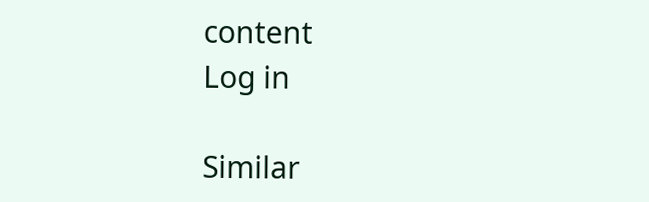content
Log in

Similar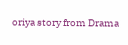oriya story from Drama